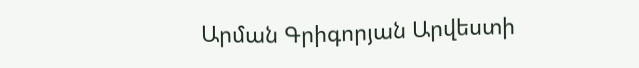Արման Գրիգորյան Արվեստի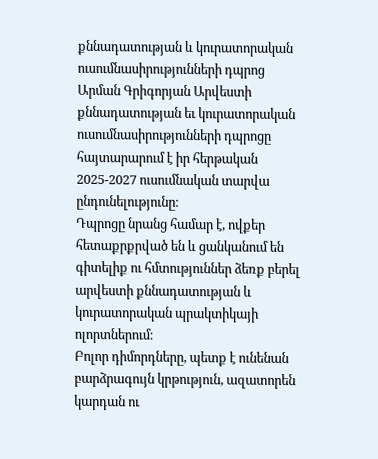քննադատության և կուրատորական ուսումնասիրությունների դպրոց
Արման Գրիգորյան Արվեստի քննադատության եւ կուրատորական ուսումնասիրությունների դպրոցը հայտարարում է իր հերթական 2025-2027 ուսումնական տարվա ընդունելությունը։
Դպրոցը նրանց համար է, ովքեր հետաքրքրված են և ցանկանում են գիտելիք ու հմտություններ ձեռք բերել արվեստի քննադատության և կուրատորական պրակտիկայի ոլորտներում։
Բոլոր դիմորդները, պետք է ունենան բարձրագույն կրթություն, ազատորեն կարդան ու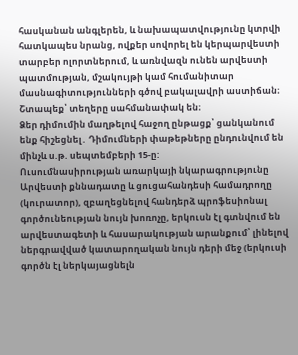հասկանան անգլերեն, և նախապատվությունը կտրվի հատկապես նրանց, ովքեր սովորել են կերպարվեստի տարբեր ոլորտներում, և առնվազն ունեն արվեստի պատմության, մշակույթի կամ հումանիտար մասնագիտությունների գծով բակալավրի աստիճան։
Շտապեք՝ տեղերը սահմանափակ են։
Ձեր դիմումին մաղթելով հաջող ընթացք՝ ցանկանում ենք հիշեցնել․ Դիմումների փաթեթները ընդունվում են մինչև ս.թ. սեպտեմբերի 15-ը:
Ուսումնասիրության առարկայի նկարագրությունը
Արվեստի քննադատը և ցուցահանդեսի համադրողը (կուրատոր), զբաղեցնելով հանդերձ պրոֆեսիոնալ գործունեության նույն խոռոչը, երկուսն էլ գտնվում են արվեստագետի և հասարակության արանքում՝ լինելով ներգրավված կատարողական նույն դերի մեջ (երկուսի գործն էլ ներկայացնելն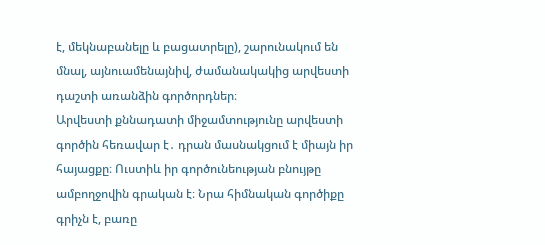է, մեկնաբանելը և բացատրելը), շարունակում են մնալ, այնուամենայնիվ, ժամանակակից արվեստի դաշտի առանձին գործորդներ։
Արվեստի քննադատի միջամտությունը արվեստի գործին հեռավար է․ դրան մասնակցում է միայն իր հայացքը։ Ուստիև իր գործունեության բնույթը ամբողջովին գրական է։ Նրա հիմնական գործիքը գրիչն է, բառը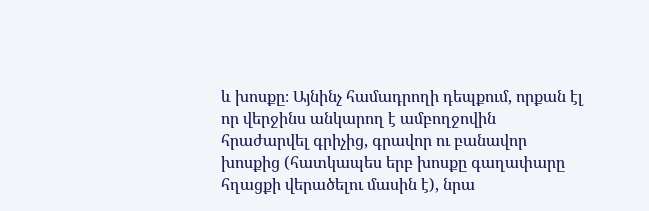և խոսքը։ Այնինչ համադրողի դեպքում, որքան էլ որ վերջինս անկարող է ամբողջովին հրաժարվել գրիչից, գրավոր ու բանավոր խոսքից (հատկապես երբ խոսքը գաղափարը հղացքի վերածելու մասին է), նրա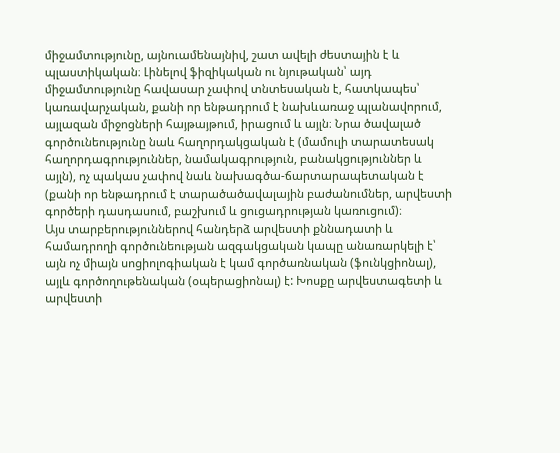միջամտությունը, այնուամենայնիվ, շատ ավելի ժեստային է և պլաստիկական։ Լինելով ֆիզիկական ու նյութական՝ այդ միջամտությունը հավասար չափով տնտեսական է, հատկապես՝ կառավարչական, քանի որ ենթադրում է նախևառաջ պլանավորում, այլազան միջոցների հայթայթում, իրացում և այլն։ Նրա ծավալած գործունեությունը նաև հաղորդակցական է (մամուլի տարատեսակ հաղորդագրություններ, նամակագրություն, բանակցություններ և այլն), ոչ պակաս չափով նաև նախագծա-ճարտարապետական է (քանի որ ենթադրում է տարածածավալային բաժանումներ, արվեստի գործերի դասդասում, բաշխում և ցուցադրության կառուցում)։
Այս տարբերություններով հանդերձ արվեստի քննադատի և համադրողի գործունեության ազգակցական կապը անառարկելի է՝ այն ոչ միայն սոցիոլոգիական է կամ գործառնական (ֆունկցիոնալ), այլև գործողութենական (օպերացիոնալ) է: Խոսքը արվեստագետի և արվեստի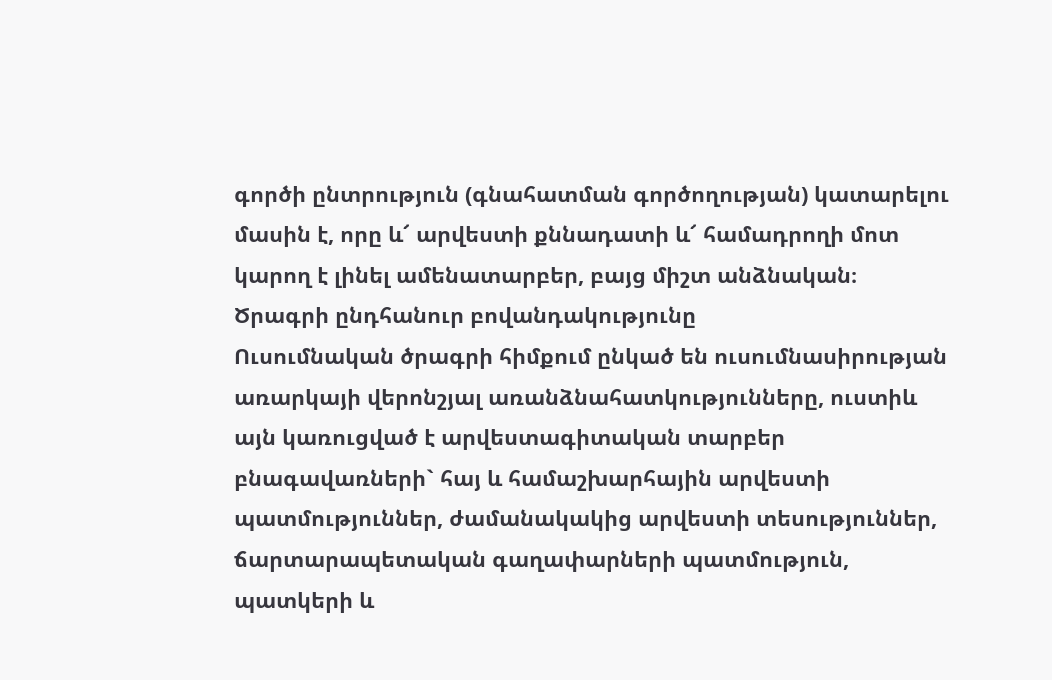գործի ընտրություն (գնահատման գործողության) կատարելու մասին է, որը և՜ արվեստի քննադատի և՜ համադրողի մոտ կարող է լինել ամենատարբեր, բայց միշտ անձնական։
Ծրագրի ընդհանուր բովանդակությունը
Ուսումնական ծրագրի հիմքում ընկած են ուսումնասիրության առարկայի վերոնշյալ առանձնահատկությունները, ուստիև այն կառուցված է արվեստագիտական տարբեր բնագավառների` հայ և համաշխարհային արվեստի պատմություններ, ժամանակակից արվեստի տեսություններ, ճարտարապետական գաղափարների պատմություն, պատկերի և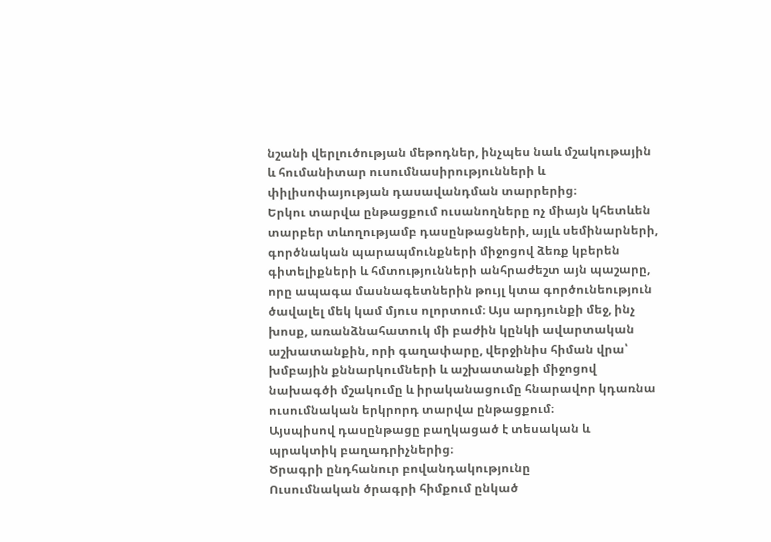նշանի վերլուծության մեթոդներ, ինչպես նաև մշակութային և հումանիտար ուսումնասիրությունների և փիլիսոփայության դասավանդման տարրերից։
Երկու տարվա ընթացքում ուսանողները ոչ միայն կհետևեն տարբեր տևողությամբ դասընթացների, այլև սեմինարների, գործնական պարապմունքների միջոցով ձեռք կբերեն գիտելիքների և հմտությունների անհրաժեշտ այն պաշարը, որը ապագա մասնագետներին թույլ կտա գործունեություն ծավալել մեկ կամ մյուս ոլորտում։ Այս արդյունքի մեջ, ինչ խոսք, առանձնահատուկ մի բաժին կընկի ավարտական աշխատանքին, որի գաղափարը, վերջինիս հիման վրա՝ խմբային քննարկումների և աշխատանքի միջոցով նախագծի մշակումը և իրականացումը հնարավոր կդառնա ուսումնական երկրորդ տարվա ընթացքում։
Այսպիսով դասընթացը բաղկացած է տեսական և պրակտիկ բաղադրիչներից։
Ծրագրի ընդհանուր բովանդակությունը
Ուսումնական ծրագրի հիմքում ընկած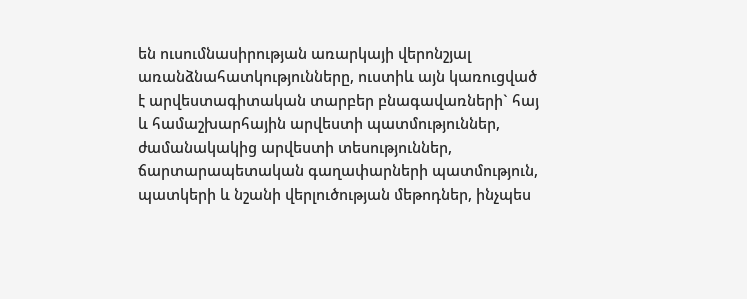են ուսումնասիրության առարկայի վերոնշյալ առանձնահատկությունները, ուստիև այն կառուցված է արվեստագիտական տարբեր բնագավառների` հայ և համաշխարհային արվեստի պատմություններ, ժամանակակից արվեստի տեսություններ, ճարտարապետական գաղափարների պատմություն, պատկերի և նշանի վերլուծության մեթոդներ, ինչպես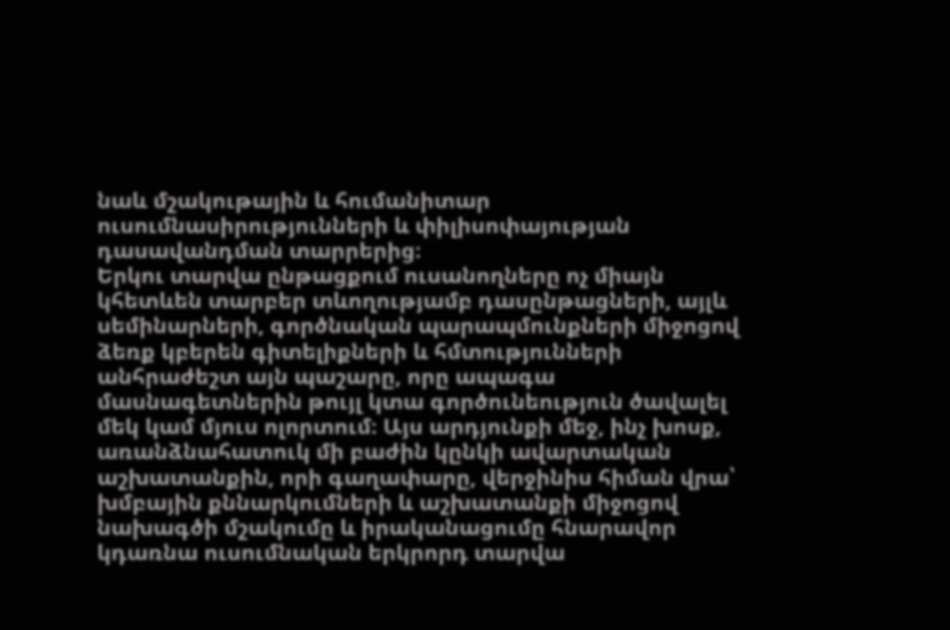նաև մշակութային և հումանիտար ուսումնասիրությունների և փիլիսոփայության դասավանդման տարրերից։
Երկու տարվա ընթացքում ուսանողները ոչ միայն կհետևեն տարբեր տևողությամբ դասընթացների, այլև սեմինարների, գործնական պարապմունքների միջոցով ձեռք կբերեն գիտելիքների և հմտությունների անհրաժեշտ այն պաշարը, որը ապագա մասնագետներին թույլ կտա գործունեություն ծավալել մեկ կամ մյուս ոլորտում։ Այս արդյունքի մեջ, ինչ խոսք, առանձնահատուկ մի բաժին կընկի ավարտական աշխատանքին, որի գաղափարը, վերջինիս հիման վրա՝ խմբային քննարկումների և աշխատանքի միջոցով նախագծի մշակումը և իրականացումը հնարավոր կդառնա ուսումնական երկրորդ տարվա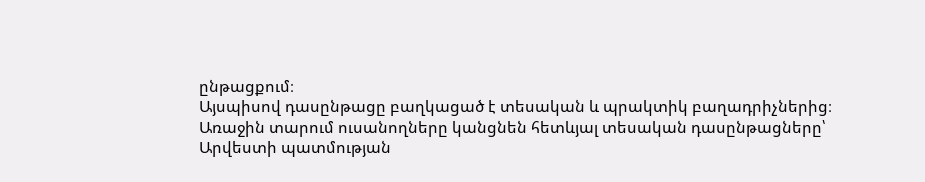ընթացքում։
Այսպիսով դասընթացը բաղկացած է տեսական և պրակտիկ բաղադրիչներից։
Առաջին տարում ուսանողները կանցնեն հետևյալ տեսական դասընթացները՝
Արվեստի պատմության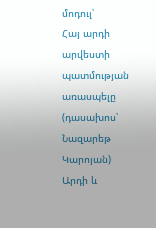մոդուլ՝
Հայ արդի արվեստի պատմության առասպելը (դասախոս՝ Նազարեթ Կարոյան)
Արդի և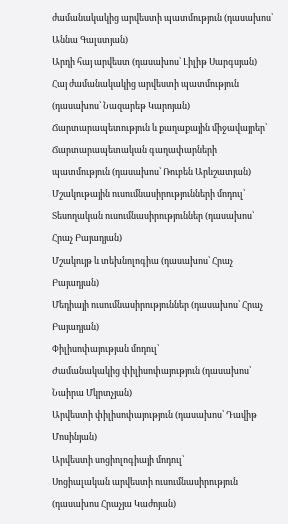ժամանակակից արվեստի պատմություն (դասախոս՝ Աննա Գալստյան)
Արդի հայ արվեստ (դասախոս՝ Լիլիթ Սարգսյան)
Հայ ժամանակակից արվեստի պատմություն (դասախոս՝ Նազարեթ Կարոյան)
Ճարտարապետություն և քաղաքային միջավայրեր՝
Ճարտարապետական գաղափարների պատմություն (դասախոս՝ Ռուբեն Արևշատյան)
Մշակութային ուսումնասիրությունների մոդուլ՝
Տեսողական ուսումնասիրություններ (դասախոս՝ Հրաչ Բայադյան)
Մշակույթ և տեխնոլոգիա (դասախոս՝ Հրաչ Բայադյան)
Մեդիայի ուսումնասիրություններ (դասախոս՝ Հրաչ Բայադյան)
Փիլիսոփայության մոդուլ՝
Ժամանակակից փիլիսոփայություն (դասախոս՝ Նաիրա Մկրտչյան)
Արվեստի փիլիսոփայություն (դասախոս՝ Դավիթ Մոսինյան)
Արվեստի սոցիոլոգիայի մոդուլ՝
Սոցիալական արվեստի ուսումնասիրություն (դասախոս Հրաչյա Կաժոյան)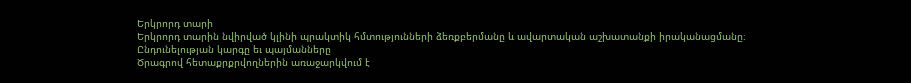Երկրորդ տարի
Երկրորդ տարին նվիրված կլինի պրակտիկ հմտությունների ձեռքբերմանը և ավարտական աշխատանքի իրականացմանը։
Ընդունելության կարգը եւ պայմանները
Ծրագրով հետաքրքրվողներին առաջարկվում է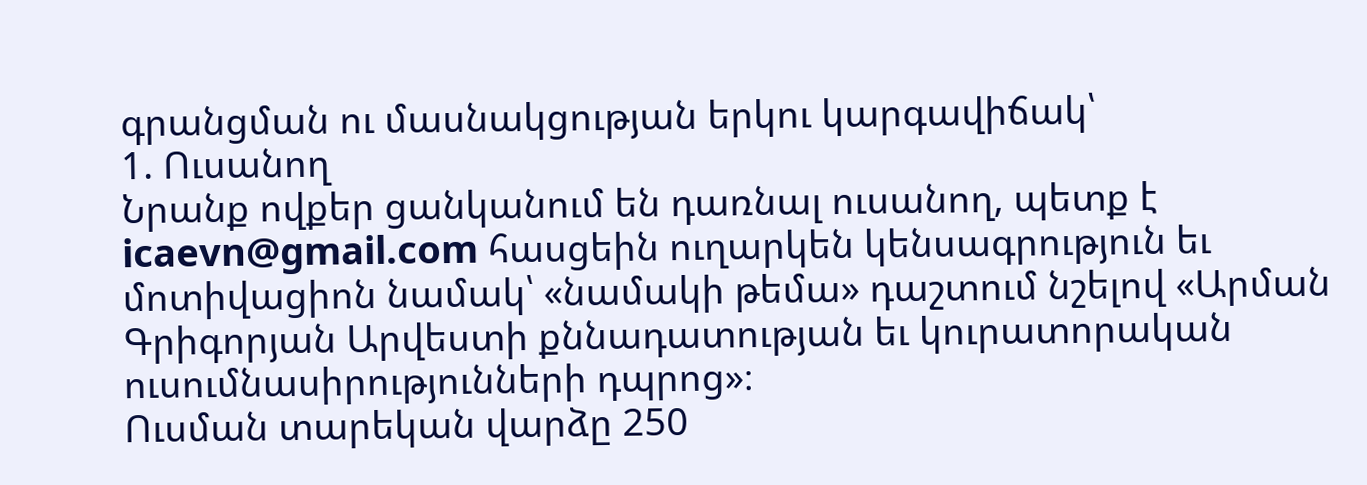գրանցման ու մասնակցության երկու կարգավիճակ՝
1. Ուսանող
Նրանք ովքեր ցանկանում են դառնալ ուսանող, պետք է icaevn@gmail.com հասցեին ուղարկեն կենսագրություն եւ մոտիվացիոն նամակ՝ «նամակի թեմա» դաշտում նշելով «Արման Գրիգորյան Արվեստի քննադատության եւ կուրատորական ուսումնասիրությունների դպրոց»։
Ուսման տարեկան վարձը 250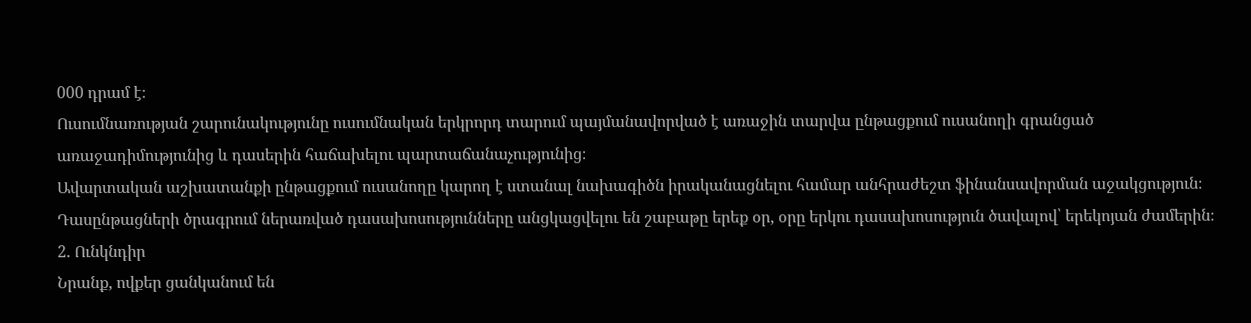000 դրամ է։
Ուսումնառության շարունակությունը ուսումնական երկրորդ տարում պայմանավորված է առաջին տարվա ընթացքում ուսանողի գրանցած առաջադիմությունից և դասերին հաճախելու պարտաճանաչությունից։
Ավարտական աշխատանքի ընթացքում ուսանողը կարող է ստանալ նախագիծն իրականացնելու համար անհրաժեշտ ֆինանսավորման աջակցություն։
Դասընթացների ծրագրում ներառված դասախոսությունները անցկացվելու են շաբաթը երեք օր, օրը երկու դասախոսություն ծավալով՝ երեկոյան ժամերին։
2. Ունկնդիր
Նրանք, ովքեր ցանկանում են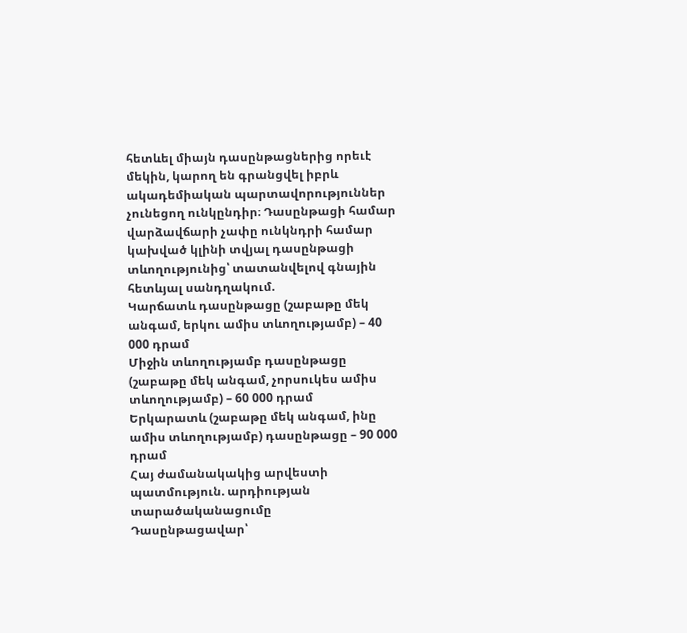հետևել միայն դասընթացներից որեւէ մեկին, կարող են գրանցվել իբրև ակադեմիական պարտավորություններ չունեցող ունկընդիր։ Դասընթացի համար վարձավճարի չափը ունկնդրի համար կախված կլինի տվյալ դասընթացի տևողությունից՝ տատանվելով գնային հետևյալ սանդղակում.
Կարճատև դասընթացը (շաբաթը մեկ անգամ, երկու ամիս տևողությամբ) – 40 000 դրամ
Միջին տևողությամբ դասընթացը (շաբաթը մեկ անգամ, չորսուկես ամիս տևողությամբ) – 60 000 դրամ
Երկարատև (շաբաթը մեկ անգամ, ինը ամիս տևողությամբ) դասընթացը – 90 000 դրամ
Հայ ժամանակակից արվեստի պատմություն. արդիության տարածականացումը
Դասընթացավար՝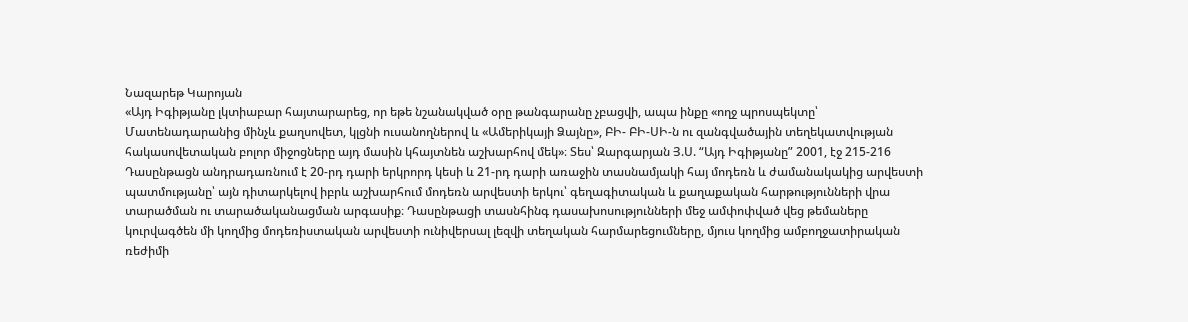Նազարեթ Կարոյան
«Այդ Իգիթյանը լկտիաբար հայտարարեց, որ եթե նշանակված օրը թանգարանը չբացվի, ապա ինքը «ողջ պրոսպեկտը՝ Մատենադարանից մինչև քաղսովետ, կլցնի ուսանողներով և «Ամերիկայի Ձայնը», ԲԻ- ԲԻ-ՍԻ-ն ու զանգվածային տեղեկատվության հակասովետական բոլոր միջոցները այդ մասին կհայտնեն աշխարհով մեկ»։ Տես՝ Զարգարյան Յ.Ս. “Այդ Իգիթյանը” 2001, էջ 215-216
Դասընթացն անդրադառնում է 20-րդ դարի երկրորդ կեսի և 21-րդ դարի առաջին տասնամյակի հայ մոդեռն և ժամանակակից արվեստի պատմությանը՝ այն դիտարկելով իբրև աշխարհում մոդեռն արվեստի երկու՝ գեղագիտական և քաղաքական հարթությունների վրա տարածման ու տարածականացման արգասիք։ Դասընթացի տասնհինգ դասախոսությունների մեջ ամփոփված վեց թեմաները կուրվագծեն մի կողմից մոդեռիստական արվեստի ունիվերսալ լեզվի տեղական հարմարեցումները, մյուս կողմից ամբողջատիրական ռեժիմի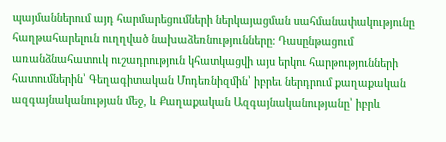պայմաններում այդ հարմարեցումների ներկայացման սահմանափակությունը հաղթահարելուն ուղղված նախաձեռնությունները։ Դասընթացում առանձնահատուկ ուշադրություն կհատկացվի այս երկու հարթությունների հատումներին՝ Գեղագիտական Մոդեռնիզմին՝ իբրեւ ներդրում քաղաքական ազգայնականության մեջ, և Քաղաքական Ազգայնականությանը՝ իբրև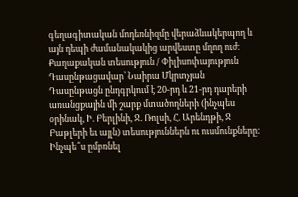գեղագիտական մոդեռնիզմը վերաձևակերպող և այն դեպի ժամանակակից արվեստը մղող ուժ։
Քաղաքական տեսություն / Փիլիսոփայություն
Դասընթացավար՝ Նաիրա Մկրտչյան
Դասընթացն ընդգրկում է 20-րդ և 21-րդ դարերի առանցքային մի շարք մտածողների (ինչպես օրինակ, Ի. Բերլինի, Ջ. Ռոլսի, Հ. Արենդթի, Ջ Բաթլերի եւ այլն) տեսություններն ու ուսմունքները: Ինչպե՞ս ըմբռնել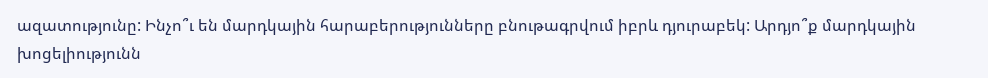ազատությունը: Ինչո՞ւ են մարդկային հարաբերությունները բնութագրվում իբրև դյուրաբեկ: Արդյո՞ք մարդկային խոցելիությունն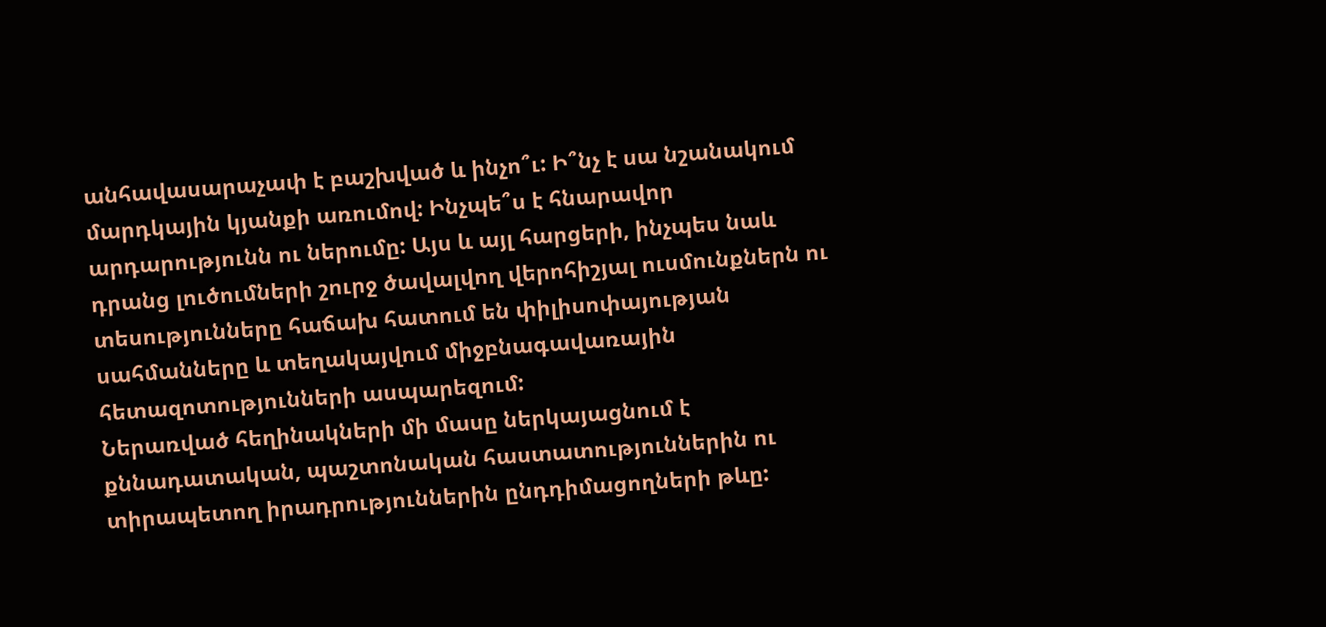անհավասարաչափ է բաշխված և ինչո՞ւ: Ի՞նչ է սա նշանակում մարդկային կյանքի առումով: Ինչպե՞ս է հնարավոր արդարությունն ու ներումը: Այս և այլ հարցերի, ինչպես նաև դրանց լուծումների շուրջ ծավալվող վերոհիշյալ ուսմունքներն ու տեսությունները հաճախ հատում են փիլիսոփայության սահմանները և տեղակայվում միջբնագավառային հետազոտությունների ասպարեզում:
Ներառված հեղինակների մի մասը ներկայացնում է քննադատական, պաշտոնական հաստատություններին ու տիրապետող իրադրություններին ընդդիմացողների թևը: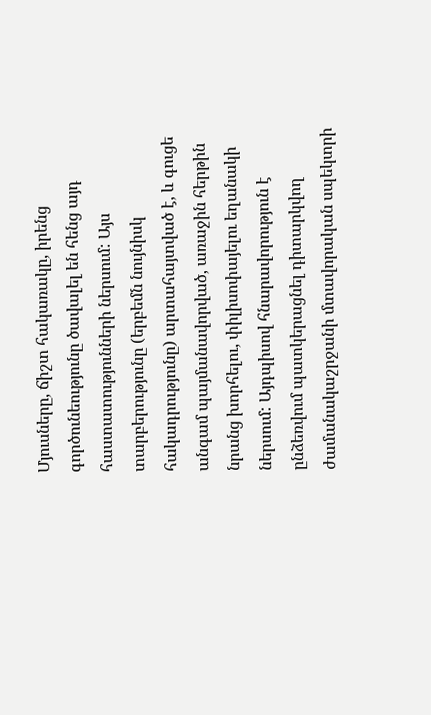Մյուսները, ճիշտ հակառակը, իրենց գործունեությունը ծավալել են հենց այդ հաստատությունների ներսում: Այս տարբերությունը (երբեմն նույնիսկ հակադրությունը) արտահայտված է, և գուցե անգամ պայմանավորված, առաջին հերթին նրանց խորհելու, փիլիսոփայելու եղանակի ներսում: Այդպիսով հնարավորություն է ընձեռվում պատկերացնել դիտարկվող ժամանակաշրջանի մտավորական սպեկտրի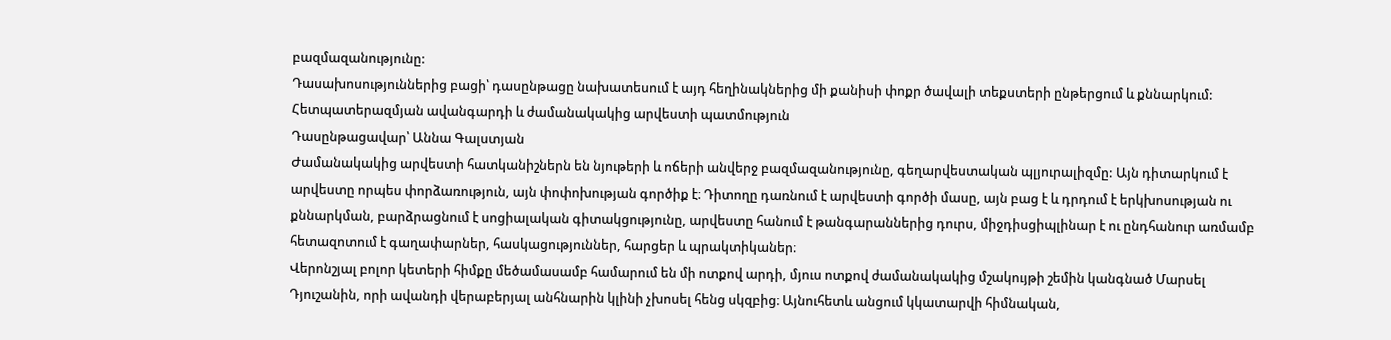բազմազանությունը:
Դասախոսություններից բացի՝ դասընթացը նախատեսում է այդ հեղինակներից մի քանիսի փոքր ծավալի տեքստերի ընթերցում և քննարկում:
Հետպատերազմյան ավանգարդի և ժամանակակից արվեստի պատմություն
Դասընթացավար՝ Աննա Գալստյան
Ժամանակակից արվեստի հատկանիշներն են նյութերի և ոճերի անվերջ բազմազանությունը, գեղարվեստական պլյուրալիզմը: Այն դիտարկում է արվեստը որպես փորձառություն, այն փոփոխության գործիք է։ Դիտողը դառնում է արվեստի գործի մասը, այն բաց է և դրդում է երկխոսության ու քննարկման, բարձրացնում է սոցիալական գիտակցությունը, արվեստը հանում է թանգարաններից դուրս, միջդիսցիպլինար է ու ընդհանուր առմամբ հետազոտում է գաղափարներ, հասկացություններ, հարցեր և պրակտիկաներ։
Վերոնշյալ բոլոր կետերի հիմքը մեծամասամբ համարում են մի ոտքով արդի, մյուս ոտքով ժամանակակից մշակույթի շեմին կանգնած Մարսել Դյուշանին, որի ավանդի վերաբերյալ անհնարին կլինի չխոսել հենց սկզբից։ Այնուհետև անցում կկատարվի հիմնական,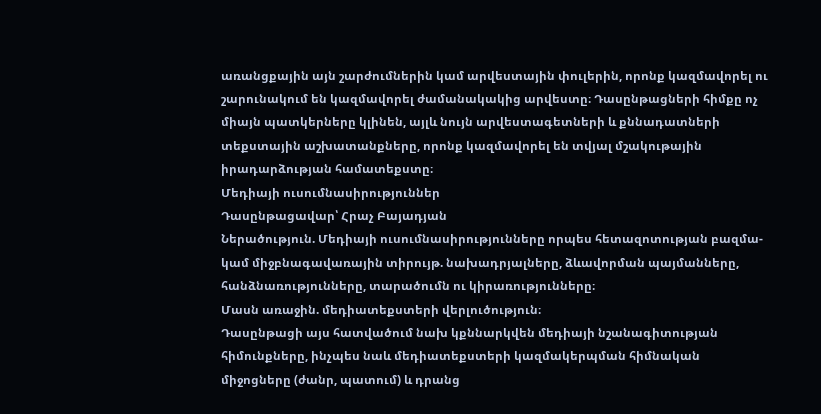առանցքային այն շարժումներին կամ արվեստային փուլերին, որոնք կազմավորել ու շարունակում են կազմավորել ժամանակակից արվեստը։ Դասընթացների հիմքը ոչ միայն պատկերները կլինեն, այլև նույն արվեստագետների և քննադատների տեքստային աշխատանքները, որոնք կազմավորել են տվյալ մշակութային իրադարձության համատեքստը։
Մեդիայի ուսումնասիրություններ
Դասընթացավար՝ Հրաչ Բայադյան
Ներածություն. Մեդիայի ուսումնասիրությունները որպես հետազոտության բազմա- կամ միջբնագավառային տիրույթ. նախադրյալները, ձևավորման պայմանները, հանձնառությունները, տարածումն ու կիրառությունները։
Մասն առաջին. մեդիատեքստերի վերլուծություն։
Դասընթացի այս հատվածում նախ կքննարկվեն մեդիայի նշանագիտության հիմունքները, ինչպես նաև մեդիատեքստերի կազմակերպման հիմնական միջոցները (ժանր, պատում) և դրանց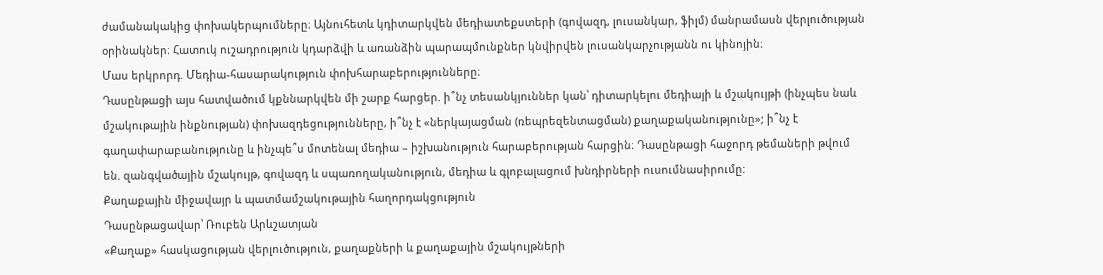ժամանակակից փոխակերպումները։ Այնուհետև կդիտարկվեն մեդիատեքստերի (գովազդ, լուսանկար, ֆիլմ) մանրամասն վերլուծության օրինակներ։ Հատուկ ուշադրություն կդարձվի և առանձին պարապմունքներ կնվիրվեն լուսանկարչությանն ու կինոյին։
Մաս երկրորդ. Մեդիա-հասարակություն փոխհարաբերությունները։
Դասընթացի այս հատվածում կքննարկվեն մի շարք հարցեր. ի՞նչ տեսանկյուններ կան՝ դիտարկելու մեդիայի և մշակույթի (ինչպես նաև մշակութային ինքնության) փոխազդեցությունները, ի՞նչ է «ներկայացման (ռեպրեզենտացման) քաղաքականությունը»; ի՞նչ է գաղափարաբանությունը և ինչպե՞ս մոտենալ մեդիա – իշխանություն հարաբերության հարցին։ Դասընթացի հաջորդ թեմաների թվում են. զանգվածային մշակույթ, գովազդ և սպառողականություն, մեդիա և գլոբալացում խնդիրների ուսումնասիրումը:
Քաղաքային միջավայր և պատմամշակութային հաղորդակցություն
Դասընթացավար՝ Ռուբեն Արևշատյան
«Քաղաք» հասկացության վերլուծություն, քաղաքների և քաղաքային մշակույթների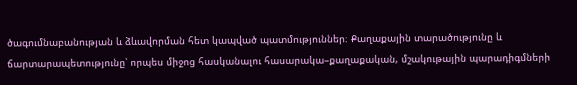ծագումնաբանության և ձևավորման հետ կապված պատմություններ։ Քաղաքային տարածությունը և ճարտարապետությունը՝ որպես միջոց հասկանալու հասարակա–քաղաքական, մշակութային պարադիգմների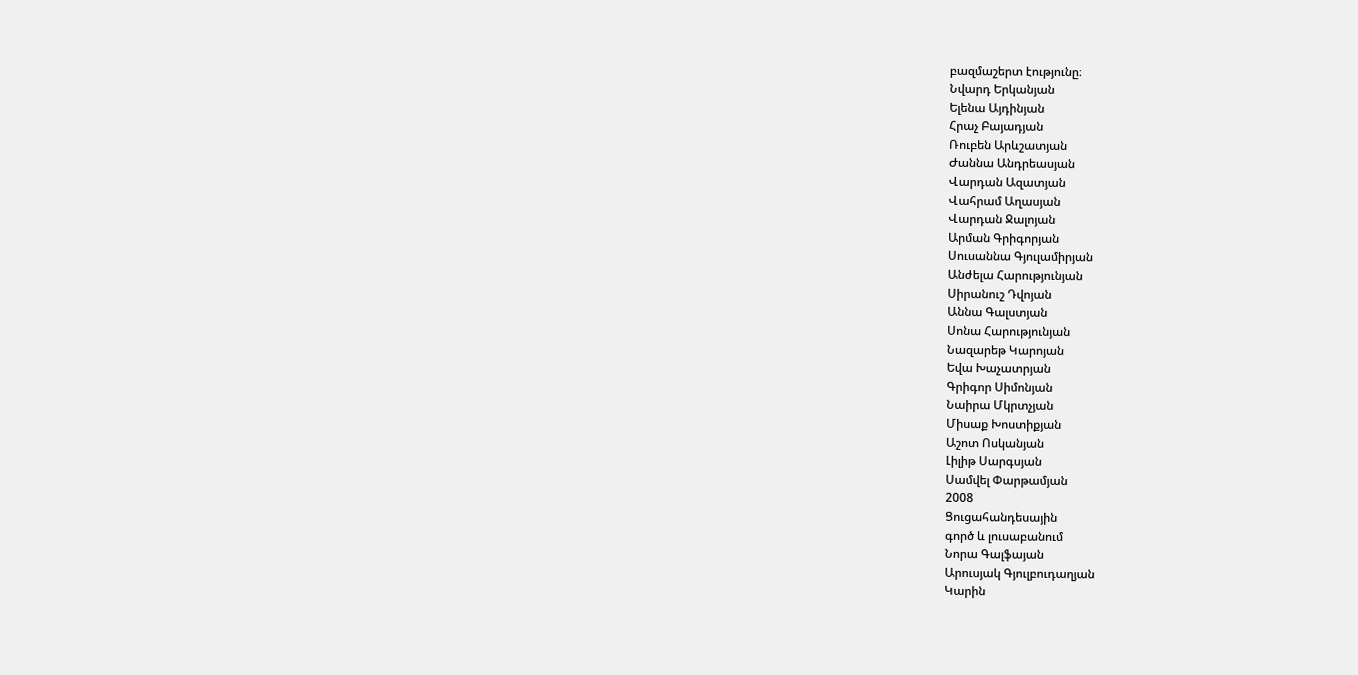բազմաշերտ էությունը։
Նվարդ Երկանյան
Ելենա Այդինյան
Հրաչ Բայադյան
Ռուբեն Արևշատյան
Ժաննա Անդրեասյան
Վարդան Ազատյան
Վահրամ Աղասյան
Վարդան Ջալոյան
Արման Գրիգորյան
Սուսաննա Գյուլամիրյան
Անժելա Հարությունյան
Սիրանուշ Դվոյան
Աննա Գալստյան
Սոնա Հարությունյան
Նազարեթ Կարոյան
Եվա Խաչատրյան
Գրիգոր Սիմոնյան
Նաիրա Մկրտչյան
Միսաք Խոստիքյան
Աշոտ Ոսկանյան
Լիլիթ Սարգսյան
Սամվել Փարթամյան
2008
Ցուցահանդեսային
գործ և լուսաբանում
Նորա Գալֆայան
Արուսյակ Գյուլբուդաղյան
Կարին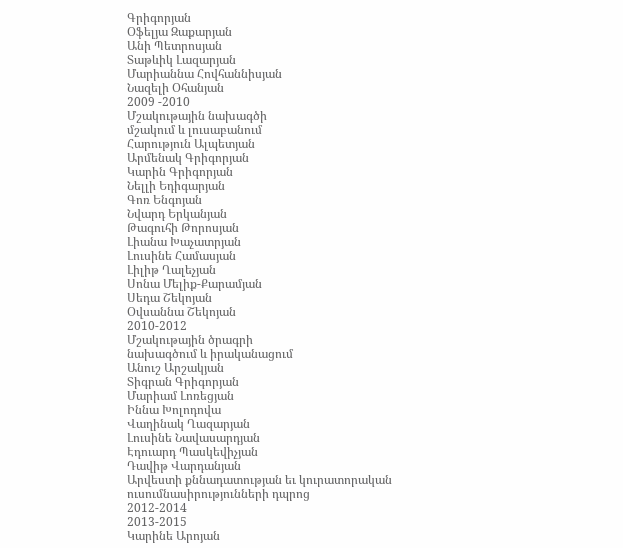Գրիգորյան
Օֆելյա Զաքարյան
Անի Պետրոսյան
Տաթևիկ Լազարյան
Մարիաննա Հովհաննիսյան
Նազելի Օհանյան
2009 -2010
Մշակութային նախագծի
մշակում և լուսաբանում
Հարություն Ալպետյան
Արմենակ Գրիգորյան
Կարին Գրիգորյան
Նելլի Եդիգարյան
Գոռ Ենգոյան
Նվարդ Երկանյան
Թագուհի Թորոսյան
Լիանա Խաչատրյան
Լուսինե Համասյան
Լիլիթ Ղալեչյան
Սոնա Մելիք-Քարամյան
Սեդա Շեկոյան
Օվսաննա Շեկոյան
2010-2012
Մշակութային ծրագրի
նախագծում և իրականացում
Անուշ Արշակյան
Տիգրան Գրիգորյան
Մարիամ Լոռեցյան
Իննա Խոլոդովա
Վաղինակ Ղազարյան
Լուսինե Նավասարդյան
Էդուարդ Պասկեվիչյան
Դավիթ Վարդանյան
Արվեստի քննադատության եւ կուրատորական ուսումնասիրությունների դպրոց
2012-2014
2013-2015
Կարինե Արոյան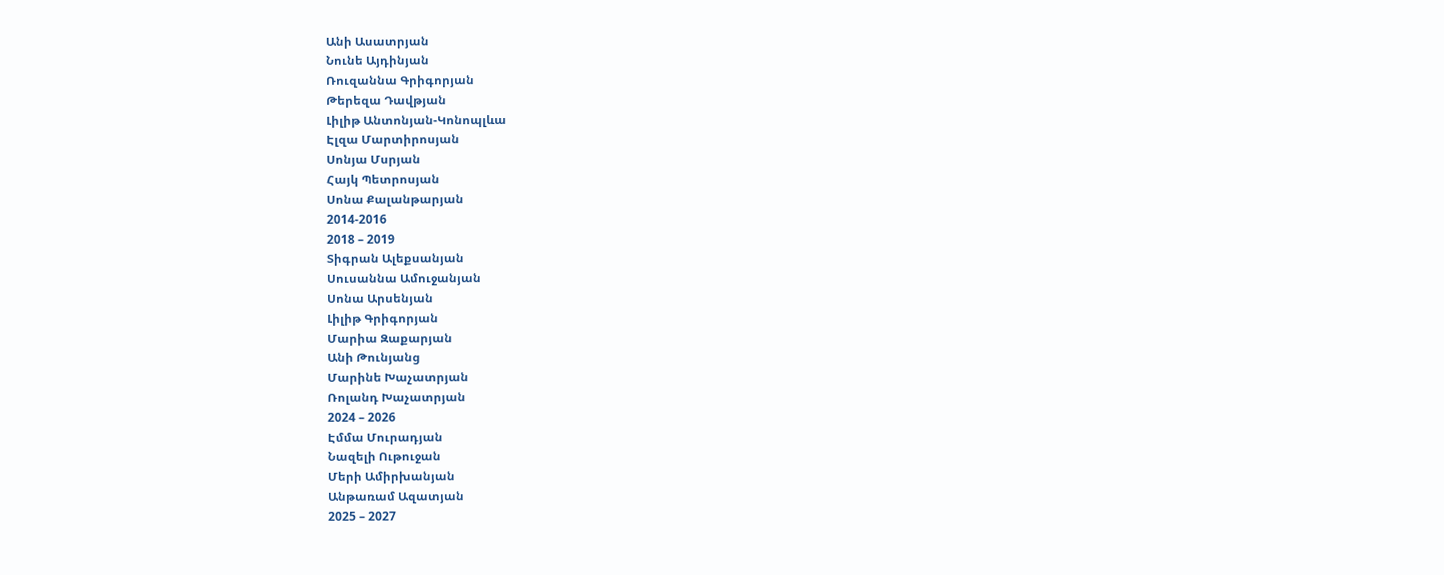Անի Ասատրյան
Նունե Այդինյան
Ռուզաննա Գրիգորյան
Թերեզա Դավթյան
Լիլիթ Անտոնյան-Կոնոպլևա
Էլզա Մարտիրոսյան
Սոնյա Մսրյան
Հայկ Պետրոսյան
Սոնա Քալանթարյան
2014-2016
2018 – 2019
Տիգրան Ալեքսանյան
Սուսաննա Ամուջանյան
Սոնա Արսենյան
Լիլիթ Գրիգորյան
Մարիա Զաքարյան
Անի Թունյանց
Մարինե Խաչատրյան
Ռոլանդ Խաչատրյան
2024 – 2026
Էմմա Մուրադյան
Նազելի Ութուջան
Մերի Ամիրխանյան
Անթառամ Ազատյան
2025 – 2027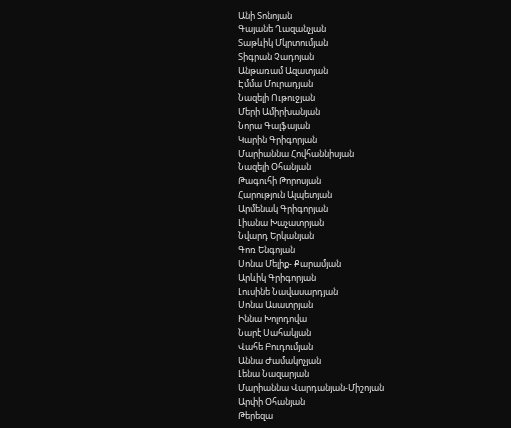Անի Տոնոյան
Գայանե Ղազանչյան
Տաթևիկ Մկրտումյան
Տիգրան Չադոյան
Անթառամ Ազատյան
Էմմա Մուրադյան
Նազելի Ութուջյան
Մերի Ամիրխանյան
Նորա Գալֆայան
Կարին Գրիգորյան
Մարիաննա Հովհաննիսյան
Նազելի Օհանյան
Թագուհի Թորոսյան
Հարություն Ալպետյան
Արմենակ Գրիգորյան
Լիանա Խաչատրյան
Նվարդ Երկանյան
Գոռ Ենգոյան
Սոնա Մելիք- Քարամյան
Արևիկ Գրիգորյան
Լուսինե Նավասարդյան
Սոնա Ասատրյան
Իննա Խոլոդովա
Նարէ Սահակյան
Վահե Բուդումյան
Աննա Ժամակոչյան
Լենա Նազարյան
Մարիաննա Վարդանյան-Միշոյան
Արփի Օհանյան
Թերեզա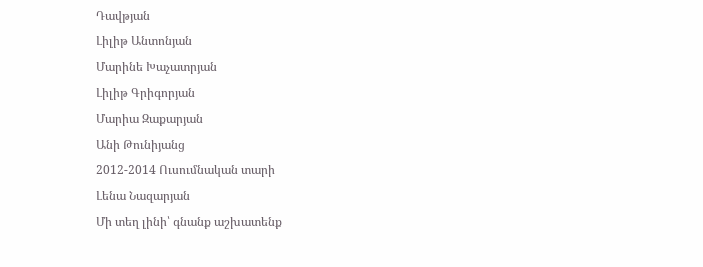Դավթյան
Լիլիթ Անտոնյան
Մարինե Խաչատրյան
Լիլիթ Գրիգորյան
Մարիա Զաքարյան
Անի Թունիյանց
2012-2014 Ուսումնական տարի
Լենա Նազարյան
Մի տեղ լինի՝ գնանք աշխատենք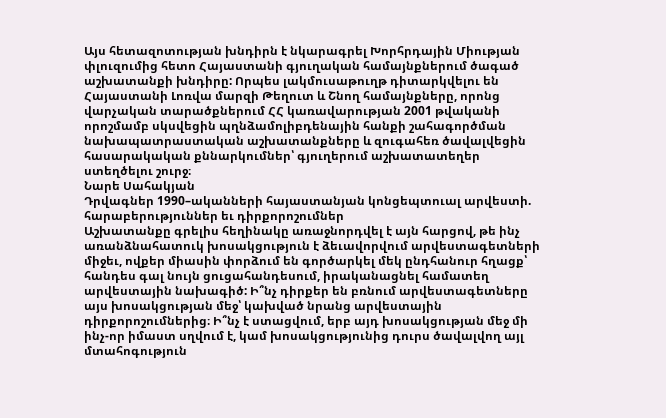Այս հետազոտության խնդիրն է նկարագրել Խորհրդային Միության փլուզումից հետո Հայաստանի գյուղական համայնքներում ծագած աշխատանքի խնդիրը: Որպես լակմուսաթուղթ դիտարկվելու են Հայաստանի Լոռվա մարզի Թեղուտ և Շնող համայնքները, որոնց վարչական տարածքներում ՀՀ կառավարության 2001 թվականի որոշմամբ սկսվեցին պղնձամոլիբդենային հանքի շահագործման նախապատրաստական աշխատանքները և զուգահեռ ծավալվեցին հասարակական քննարկումներ՝ գյուղերում աշխատատեղեր ստեղծելու շուրջ։
Նարե Սահակյան
Դրվագներ 1990–ականների հայաստանյան կոնցեպտուալ արվեստի. հարաբերություններ եւ դիրքորոշումներ
Աշխատանքը գրելիս հեղինակը առաջնորդվել է այն հարցով, թե ինչ առանձնահատուկ խոսակցություն է ձեւավորվում արվեստագետների միջեւ, ովքեր միասին փորձում են գործարկել մեկ ընդհանուր հղացք՝ հանդես գալ նույն ցուցահանդեսում, իրականացնել համատեղ արվեստային նախագիծ: Ի՞նչ դիրքեր են բռնում արվեստագետները այս խոսակցության մեջ՝ կախված նրանց արվեստային դիրքորոշումներից։ Ի՞նչ է ստացվում, երբ այդ խոսակցության մեջ մի ինչ-որ իմաստ սղվում է, կամ խոսակցությունից դուրս ծավալվող այլ մտահոգություն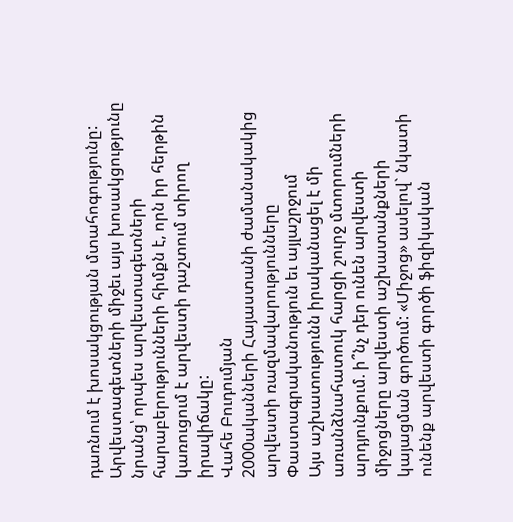դառնում է խոսակցության մտահոգությունը: Արվեստագետների միջեւ այս խոսակցությունը նրանց՝ որպես արվեստագետների հարաբերությունների հիմքն է, որն իր հերթին կառուցում է արվեստի դաշտում տիրող իրավիճակը:
Վահե Բուդումյան
2000ականների Հայաստանի ժամանակակից արվեստի ռազմավարությունները Փաստագրականություն եւ այլաշրջում
Այս աշխատությունն իրականացել է մի առանձնահատուկ հարցի շուրջ մտորումների արդյունքում. ի՞նչ դեր ունեն արվեստի միջոցները արվեստի աշխատանքների կայացման գործում: «Միջոց» ասելով` նկատի ունենք արվեստի գործի ֆիզիկական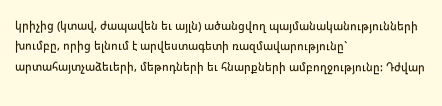կրիչից (կտավ, ժապավեն եւ այլն) ածանցվող պայմանականությունների խումբը, որից ելնում է արվեստագետի ռազմավարությունը` արտահայտչաձեւերի, մեթոդների եւ հնարքների ամբողջությունը: Դժվար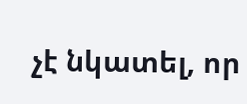չէ նկատել, որ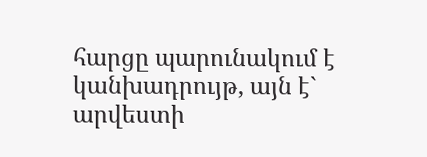հարցը պարունակում է կանխադրույթ, այն է` արվեստի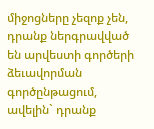միջոցները չեզոք չեն, դրանք ներգրավված են արվեստի գործերի ձեւավորման գործընթացում, ավելին` դրանք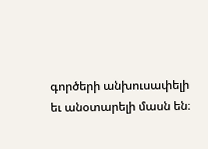գործերի անխուսափելի եւ անօտարելի մասն են։